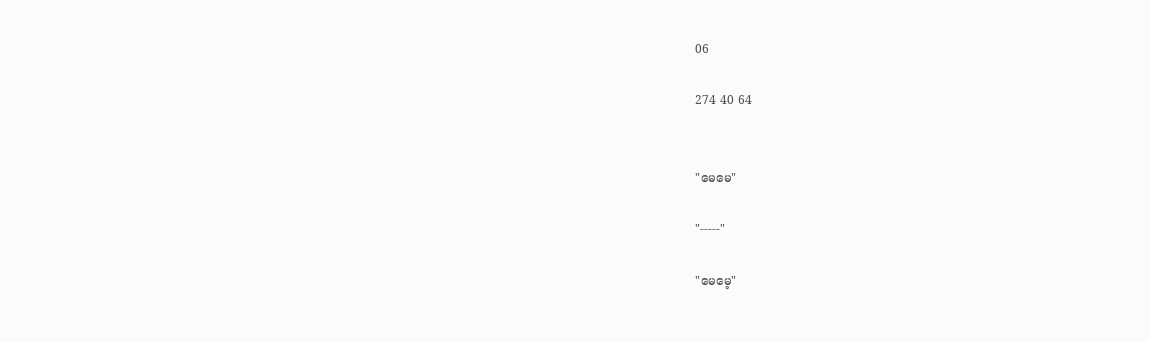06

274 40 64


"မေမေ"

"-----"

"မေမေ့"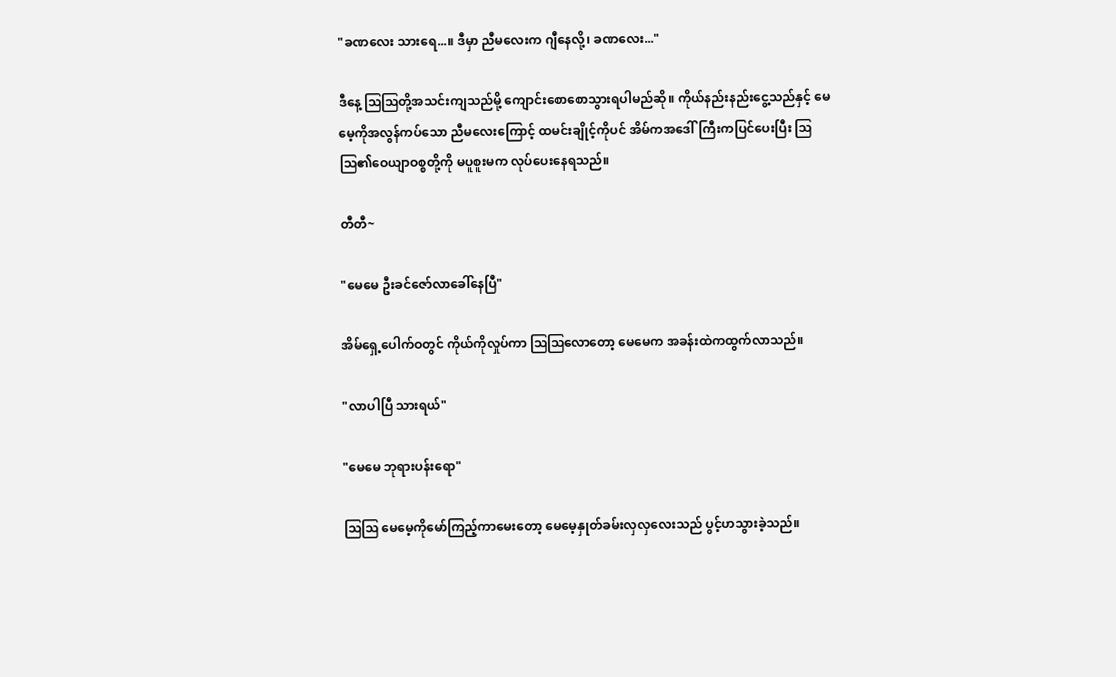"ခဏလေး သားရေ...။ ဒီမှာ ညီမလေးက ဂျီနေလို့၊ ခဏလေး..."

ဒီနေ့ ဩဩတို့အသင်းကျသည်မို့ ကျောင်းစောစောသွားရပါမည်ဆို။ ကိုယ်နည်းနည်းငွေ့သည်နှင့် မေမေ့ကိုအလွန်ကပ်သော ညီမလေးကြောင့် ထမင်းချိုင့်ကိုပင် အိမ်ကအဒေါ်ကြီးကပြင်ပေးပြီး ဩဩ၏ဝေယျာဝစ္စတို့ကို မပူစူးမက လုပ်ပေးနေရသည်။

တီတီ~

"မေမေ ဦးခင်ဇော်လာခေါ်နေပြီ"

အိမ်ရှေ့ပေါက်ဝတွင် ကိုယ်ကိုလှုပ်ကာ ဩဩလောတော့ မေမေက အခန်းထဲကထွက်လာသည်။

"လာပါပြီ သားရယ်"

"မေမေ ဘုရားပန်းရော"

ဩဩ မေမေ့ကိုမော်ကြည့်ကာမေးတော့ မေမေ့နှုတ်ခမ်းလှလှလေးသည် ပွင့်ဟသွားခဲ့သည်။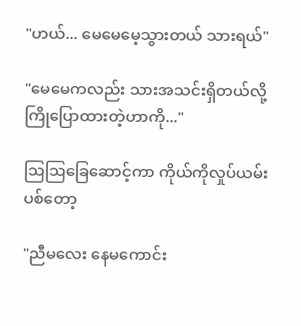"ဟယ်... မေမေမေ့သွားတယ် သားရယ်"

"မေမေကလည်း သားအသင်းရှိတယ်လို့ကြိုပြောထားတဲ့ဟာကို..."

ဩဩခြေဆောင့်ကာ ကိုယ်ကိုလှုပ်ယမ်းပစ်တော့

"ညီမလေး နေမကောင်း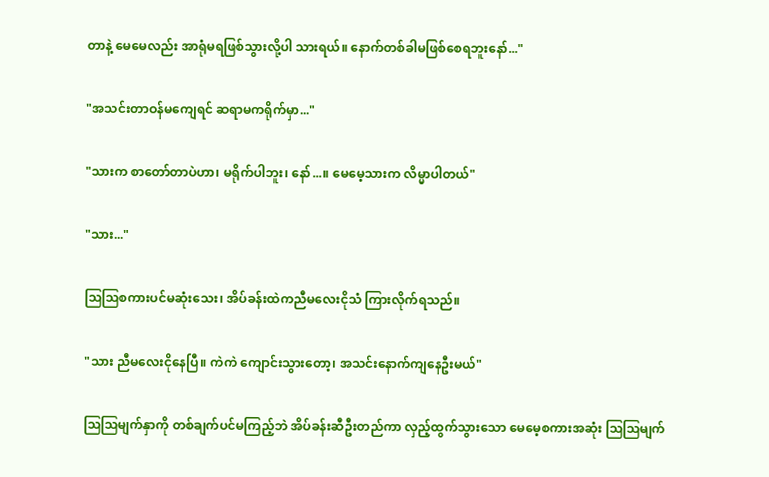တာနဲ့ မေမေလည်း အာရုံမရဖြစ်သွားလို့ပါ သားရယ်။ နောက်တစ်ခါမဖြစ်စေရဘူးနော်..."

"အသင်းတာဝန်မကျေရင် ဆရာမကရိုက်မှာ..."

"သားက စာတော်တာပဲဟာ၊ မရိုက်ပါဘူး၊ နော်...။ မေမေ့သားက လိမ္မာပါတယ်"

"သား..."

ဩဩစကားပင်မဆုံးသေး၊ အိပ်ခန်းထဲကညီမလေးငိုသံ ကြားလိုက်ရသည်။

"သား ညီမလေးငိုနေပြီ။ ကဲကဲ ကျောင်းသွားတော့၊ အသင်းနောက်ကျနေဦးမယ်"

ဩဩမျက်နှာကို တစ်ချက်ပင်မကြည့်ဘဲ အိပ်ခန်းဆီဦးတည်ကာ လှည့်ထွက်သွားသော မေမေ့စကားအဆုံး ဩဩမျက်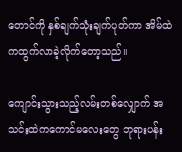တောင်ကို နှစ်ချက်သုံးချက်ပုတ်ကာ အိမ်ထဲကထွက်လာခဲ့လိုက်တော့သည်။

ကျောင်းသွားသည့်လမ်းတစ်လျှောက် အသင်းထဲကကောင်မလေးတွေ ဘုရားပန်း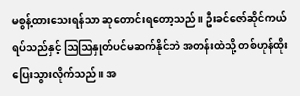မစွန့်ထားသေးရန်သာ ဆုတောင်းရတော့သည်။ ဦးခင်ဇော်ဆိုင်ကယ်ရပ်သည်နှင့် ဩဩနှုတ်ပင်မဆက်နိုင်ဘဲ အတန်းထဲသို့ တစ်ဟုန်ထိုးပြေးသွားလိုက်သည်။ အ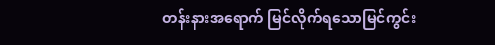တန်းနားအရောက် မြင်လိုက်ရသောမြင်ကွင်း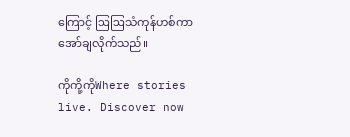ကြောင့် ဩဩသံကုန်ဟစ်ကာအော်ချလိုက်သည်။

ကိုကို့ကိုWhere stories live. Discover now